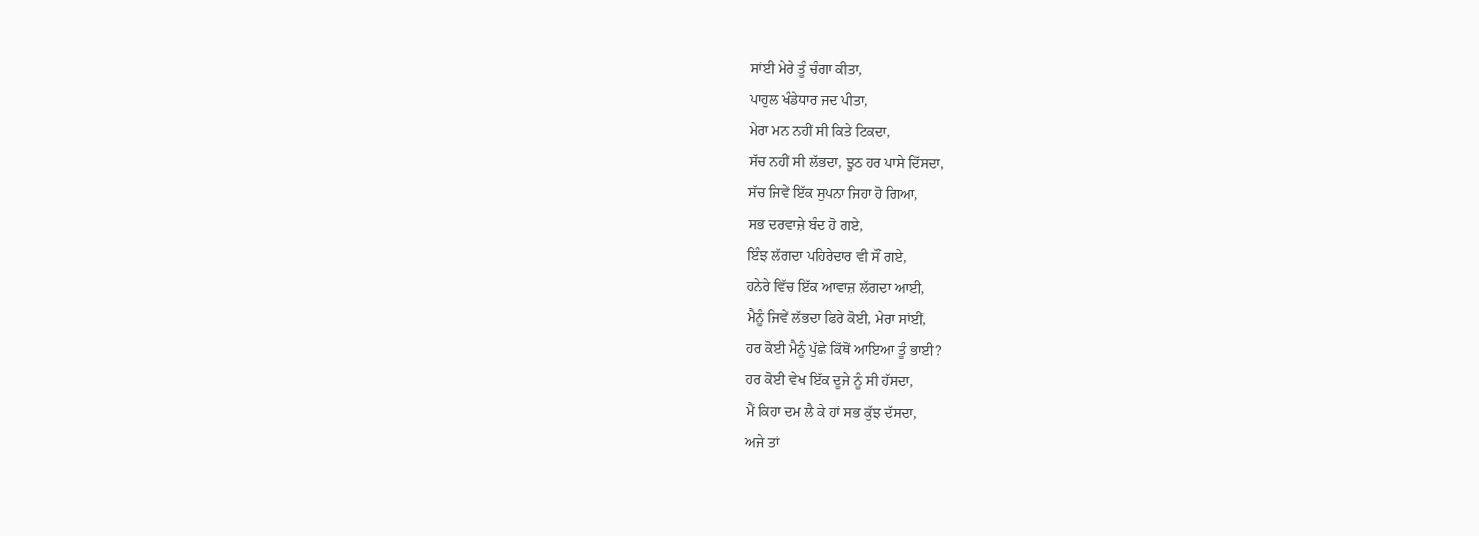ਸਾਂਈ ਮੇਰੇ ਤੂੰ ਚੰਗਾ ਕੀਤਾ,
ਪਾਹੁਲ ਖੰਡੇਧਾਰ ਜਦ ਪੀਤਾ,
ਮੇਰਾ ਮਨ ਨਹੀਂ ਸੀ ਕਿਤੇ ਟਿਕਦਾ,
ਸੱਚ ਨਹੀਂ ਸੀ ਲੱਭਦਾ, ਝੂਠ ਹਰ ਪਾਸੇ ਦਿੱਸਦਾ,
ਸੱਚ ਜਿਵੇਂ ਇੱਕ ਸੁਪਨਾ ਜਿਹਾ ਹੋ ਗਿਆ,
ਸਭ ਦਰਵਾਜ਼ੇ ਬੰਦ ਹੋ ਗਏ,
ਇੰਝ ਲੱਗਦਾ ਪਹਿਰੇਦਾਰ ਵੀ ਸੌਂ ਗਏ,
ਹਨੇਰੇ ਵਿੱਚ ਇੱਕ ਆਵਾਜ਼ ਲੱਗਦਾ ਆਈ,
ਮੈਨੂੰ ਜਿਵੇਂ ਲੱਭਦਾ ਫਿਰੇ ਕੋਈ, ਮੇਰਾ ਸਾਂਈਂ,
ਹਰ ਕੋਈ ਮੈਨੂੰ ਪੁੱਛੇ ਕਿੱਥੋਂ ਆਇਆ ਤੂੰ ਭਾਈ?
ਹਰ ਕੋਈ ਵੇਖ ਇੱਕ ਦੂਜੇ ਨੂੰ ਸੀ ਹੱਸਦਾ,
ਮੈਂ ਕਿਹਾ ਦਮ ਲੈ ਕੇ ਹਾਂ ਸਭ ਕੁੱਝ ਦੱਸਦਾ,
ਅਜੇ ਤਾਂ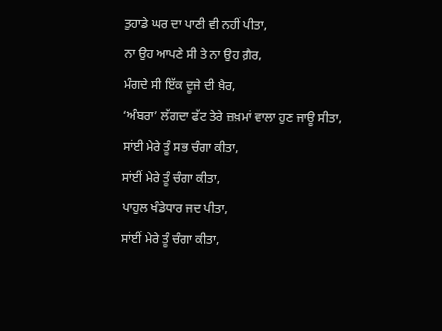ਤੁਹਾਡੇ ਘਰ ਦਾ ਪਾਣੀ ਵੀ ਨਹੀਂ ਪੀਤਾ,
ਨਾ ਉਹ ਆਪਣੇ ਸੀ ਤੇ ਨਾ ਉਹ ਗ਼ੈਰ,
ਮੰਗਦੇ ਸੀ ਇੱਕ ਦੂਜੇ ਦੀ ਖ਼ੈਰ,
‘ਅੰਬਰਾ’ ਲੱਗਦਾ ਫੱਟ ਤੇਰੇ ਜ਼ਖ਼ਮਾਂ ਵਾਲਾ ਹੁਣ ਜਾਊ ਸੀਤਾ,
ਸਾਂਈ ਮੇਰੇ ਤੂੰ ਸਭ ਚੰਗਾ ਕੀਤਾ,
ਸਾਂਈਂ ਮੇਰੇ ਤੂੰ ਚੰਗਾ ਕੀਤਾ,
ਪਾਹੁਲ ਖੰਡੇਧਾਰ ਜਦ ਪੀਤਾ,
ਸਾਂਈਂ ਮੇਰੇ ਤੂੰ ਚੰਗਾ ਕੀਤਾ,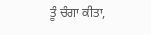ਤੂੰ ਚੰਗਾ ਕੀਤਾ,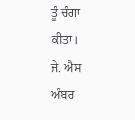ਤੂੰ ਚੰਗਾ ਕੀਤਾ।
ਜੇ. ਐਸ ਅੰਬਰ